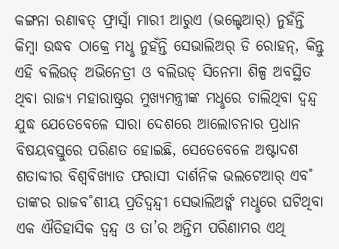କଙ୍ଗନା ରଣାଵତ୍ ଫ୍ରାସ୍ବାଁ ମାରୀ ଆରୁଏ (ଭଲ୍ଟେଆର୍) ନୁହଁନ୍ତି କିମ୍ବା ଉଦ୍ଧବ ଠାକ୍ରେ ମଧୢ ନୁହଁନ୍ତି ସେଭାଲିଅର୍ ଡି ରୋହନ୍, କିନ୍ତୁ ଏହି ବଲିଉଡ୍ ଅଭିନେତ୍ରୀ ଓ ବଲିଉଡ୍ ସିନେମା ଶିଳ୍ପ ଅବସ୍ଥିତ ଥିବା ରାଜ୍ୟ ମହାରାଷ୍ଟ୍ରର ମୁଖ୍ୟମନ୍ତ୍ରୀଙ୍କ ମଧୢରେ ଚାଲିଥିବା ଦ୍ବନ୍ଦ୍ବ ଯୁଦ୍ଧ ଯେତେବେଳେ ସାରା ଦେଶରେ ଆଲୋଚନାର ପ୍ରଧାନ ବିଷୟବସ୍ତୁରେ ପରିଣତ ହୋଇଛି, ସେତେବେଳେ ଅଷ୍ଟାଦଶ ଶତାବ୍ଦୀର ବିଶ୍ବବିଖ୍ୟାତ ଫରାସୀ ଦାର୍ଶନିକ ଭଲଟେଆର୍ ଏବ˚ ତାଙ୍କର ରାଜବ˚ଶୀୟ ପ୍ରତିଦ୍ବନ୍ଦ୍ବୀ ସେଭାଲିଅର୍ଙ୍କ ମଧୢରେ ଘଟିଥିବା ଏକ ଐତିହାସିକ ଦ୍ବନ୍ଦ୍ବ ଓ ତା’ର ଅନ୍ତିମ ପରିଣାମର ଏଥି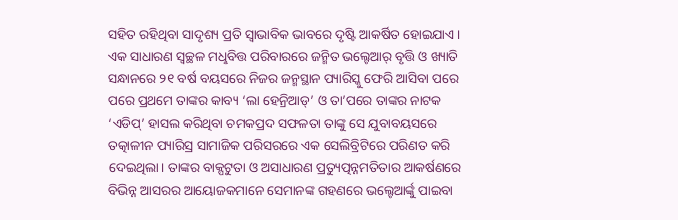ସହିତ ରହିଥିବା ସାଦୃଶ୍ୟ ପ୍ରତି ସ୍ବାଭାବିକ ଭାବରେ ଦୃଷ୍ଟି ଆକର୍ଷିତ ହୋଇଯାଏ।
ଏକ ସାଧାରଣ ସ୍ବଚ୍ଛଳ ମଧୢବିତ୍ତ ପରିବାରରେ ଜନ୍ମିତ ଭଲ୍ଟେଆର୍ ବୃତ୍ତି ଓ ଖ୍ୟାତି ସନ୍ଧାନରେ ୨୧ ବର୍ଷ ବୟସରେ ନିଜର ଜନ୍ମସ୍ଥାନ ପ୍ୟାରିସ୍କୁ ଫେରି ଆସିବା ପରେ ପରେ ପ୍ରଥମେ ତାଙ୍କର କାବ୍ୟ ‘ଲା ହେନ୍ରିଆଡ୍’ ଓ ତା’ପରେ ତାଙ୍କର ନାଟକ ‘ଏଡିପ୍’ ହାସଲ କରିଥିବା ଚମକପ୍ରଦ ସଫଳତା ତାଙ୍କୁ ସେ ଯୁବାବୟସରେ ତତ୍କାଳୀନ ପ୍ୟାରିସ୍ର ସାମାଜିକ ପରିସରରେ ଏକ ସେଲିବ୍ରିଟିରେ ପରିଣତ କରି ଦେଇଥିଲା। ତାଙ୍କର ବାକ୍ପଟୁତା ଓ ଅସାଧାରଣ ପ୍ରତ୍ୟୁତ୍ପନ୍ନମତିତାର ଆକର୍ଷଣରେ ବିଭିନ୍ନ ଆସରର ଆୟୋଜକମାନେ ସେମାନଙ୍କ ଗହଣରେ ଭଲ୍ଟେଆର୍ଙ୍କୁ ପାଇବା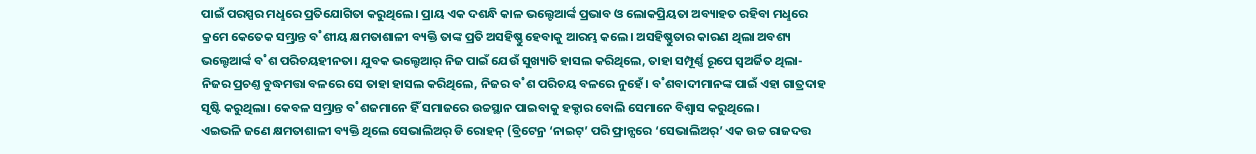ପାଇଁ ପରସ୍ପର ମଧୢରେ ପ୍ରତିଯୋଗିତା କରୁଥିଲେ। ପ୍ରାୟ ଏକ ଦଶନ୍ଧି କାଳ ଭଲ୍ଟେଆର୍ଙ୍କ ପ୍ରଭାବ ଓ ଲୋକପ୍ରିୟତା ଅବ୍ୟାହତ ରହିବା ମଧୢରେ କ୍ରମେ କେତେକ ସମ୍ଭ୍ରାନ୍ତ ବ˚ଶୀୟ କ୍ଷମତାଶାଳୀ ବ୍ୟକ୍ତି ତାଙ୍କ ପ୍ରତି ଅସହିଷ୍ଣୁ ହେବାକୁ ଆରମ୍ଭ କଲେ। ଅସହିଷ୍ଣୁତାର କାରଣ ଥିଲା ଅବଶ୍ୟ ଭଲ୍ଟେଆର୍ଙ୍କ ବ˚ଶ ପରିଚୟହୀନତା। ଯୁବକ ଭଲ୍ଟେଆର୍ ନିଜ ପାଇଁ ଯେଉଁ ସୁଖ୍ୟାତି ହାସଲ କରିଥିଲେ, ତାହା ସମ୍ପୂର୍ଣ୍ଣ ରୂପେ ସ୍ବଅର୍ଜିତ ଥିଲା- ନିଜର ପ୍ରଚଣ୍ତ ବୁଦ୍ଧମତ୍ତା ବଳରେ ସେ ତାହା ହାସଲ କରିଥିଲେ, ନିଜର ବ˚ଶ ପରିଚୟ ବଳରେ ନୁହେଁ। ବ˚ଶବାଦୀମାନଙ୍କ ପାଇଁ ଏହା ଗାତ୍ରଦାହ ସୃଷ୍ଟି କରୁଥିଲା। କେବଳ ସମ୍ଭ୍ରାନ୍ତ ବ˚ଶଜମାନେ ହିଁ ସମାଜରେ ଉଚ୍ଚସ୍ଥାନ ପାଇବାକୁ ହକ୍ଦାର ବୋଲି ସେମାନେ ବିଶ୍ବାସ କରୁଥିଲେ।
ଏଇଭଳି ଜଣେ କ୍ଷମତାଶାଳୀ ବ୍ୟକ୍ତି ଥିଲେ ସେଭାଲିଅର୍ ଡି ରୋହନ୍ (ବ୍ରିଟେନ୍ର ‘ନାଇଟ୍’ ପରି ଫ୍ରାନ୍ସରେ ‘ସେଭାଲିଅର୍’ ଏକ ଉଚ୍ଚ ରାଜଦତ୍ତ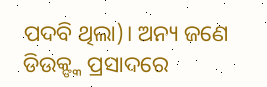ପଦବି ଥିଲା)। ଅନ୍ୟ ଜଣେ ଡିଉକ୍ଙ୍କ ପ୍ରସାଦରେ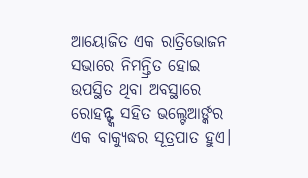ଆୟୋଜିତ ଏକ ରାତ୍ରିଭୋଜନ ସଭାରେ ନିମନ୍ତ୍ରିତ ହୋଇ ଉପସ୍ଥିତ ଥିବା ଅବସ୍ଥାରେ ରୋହନ୍ଙ୍କ ସହିତ ଭଲ୍ଟେଆର୍ଙ୍କର ଏକ ବାକ୍ଯୁଦ୍ଧର ସୂତ୍ରପାତ ହୁଏ।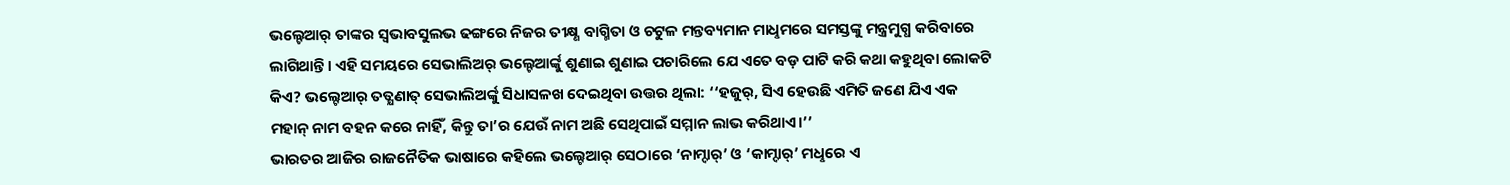ଭଲ୍ଟେଆର୍ ତାଙ୍କର ସ୍ବଭାବସୁଲଭ ଢଙ୍ଗରେ ନିଜର ତୀକ୍ଷ୍ଣ ବାଗ୍ମିତା ଓ ଚଟୁଳ ମନ୍ତବ୍ୟମାନ ମାଧୢମରେ ସମସ୍ତଙ୍କୁ ମନ୍ତ୍ରମୁଗ୍ଧ କରିବାରେ ଲାଗିଥାନ୍ତି। ଏହି ସମୟରେ ସେଭାଲିଅର୍ ଭଲ୍ଟେଆର୍ଙ୍କୁ ଶୁଣାଇ ଶୁଣାଇ ପଚାରିଲେ ଯେ ଏତେ ବଡ଼ ପାଟି କରି କଥା କହୁଥିବା ଲୋକଟି କିଏ? ଭଲ୍ଟେଆର୍ ତତ୍କ୍ଷଣାତ୍ ସେଭାଲିଅର୍ଙ୍କୁ ସିଧାସଳଖ ଦେଇଥିବା ଉତ୍ତର ଥିଲା: ‘‘ହଜୁର୍, ସିଏ ହେଉଛି ଏମିତି ଜଣେ ଯିଏ ଏକ ମହାନ୍ ନାମ ବହନ କରେ ନାହିଁ, କିନ୍ତୁ ତା’ର ଯେଉଁ ନାମ ଅଛି ସେଥିପାଇଁ ସମ୍ମାନ ଲାଭ କରିଥାଏ।’’
ଭାରତର ଆଜିର ରାଜନୈତିକ ଭାଷାରେ କହିଲେ ଭଲ୍ଟେଆର୍ ସେଠାରେ ‘ନାମ୍ଦାର୍’ ଓ ‘କାମ୍ଦାର୍’ ମଧୢରେ ଏ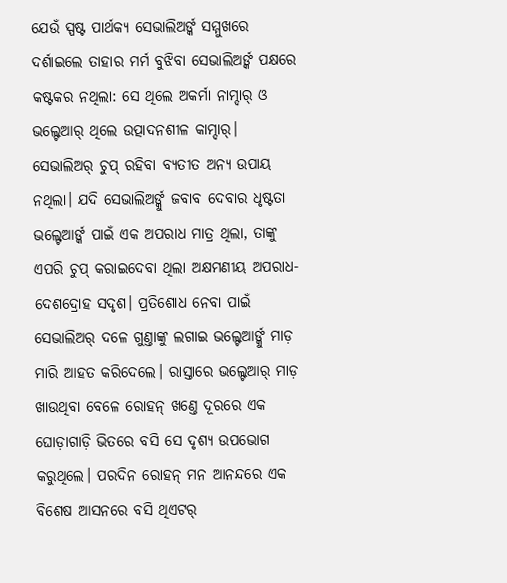ଯେଉଁ ସ୍ପଷ୍ଟ ପାର୍ଥକ୍ୟ ସେଭାଲିଅର୍ଙ୍କ ସମ୍ମୁଖରେ ଦର୍ଶାଇଲେ ତାହାର ମର୍ମ ବୁଝିବା ସେଭାଲିଅର୍ଙ୍କ ପକ୍ଷରେ କଷ୍ଟକର ନଥିଲା: ସେ ଥିଲେ ଅକର୍ମା ନାମ୍ଦାର୍ ଓ ଭଲ୍ଟେଆର୍ ଥିଲେ ଉତ୍ପାଦନଶୀଳ କାମ୍ଦାର୍। ସେଭାଲିଅର୍ ଚୁପ୍ ରହିବା ବ୍ୟତୀତ ଅନ୍ୟ ଉପାୟ ନଥିଲା। ଯଦି ସେଭାଲିଅର୍ଙ୍କୁ ଜବାବ ଦେବାର ଧୃଷ୍ଟତା ଭଲ୍ଟେଆର୍ଙ୍କ ପାଇଁ ଏକ ଅପରାଧ ମାତ୍ର ଥିଲା, ତାଙ୍କୁ ଏପରି ଚୁପ୍ କରାଇଦେବା ଥିଲା ଅକ୍ଷମଣୀୟ ଅପରାଧ- ଦେଶଦ୍ରୋହ ସଦୃଶ। ପ୍ରତିଶୋଧ ନେବା ପାଇଁ ସେଭାଲିଅର୍ ଦଳେ ଗୁଣ୍ତାଙ୍କୁ ଲଗାଇ ଭଲ୍ଟେଆର୍ଙ୍କୁ ମାଡ଼ ମାରି ଆହତ କରିଦେଲେ। ରାସ୍ତାରେ ଭଲ୍ଟେଆର୍ ମାଡ଼ ଖାଉଥିବା ବେଳେ ରୋହନ୍ ଖଣ୍ତେ ଦୂରରେ ଏକ ଘୋଡ଼ାଗାଡ଼ି ଭିତରେ ବସି ସେ ଦୃଶ୍ୟ ଉପଭୋଗ କରୁଥିଲେ। ପରଦିନ ରୋହନ୍ ମନ ଆନନ୍ଦରେ ଏକ ବିଶେଷ ଆସନରେ ବସି ଥିଏଟର୍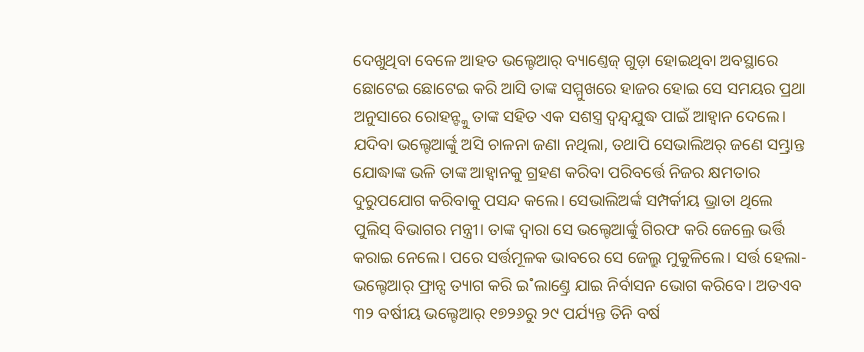ଦେଖୁଥିବା ବେଳେ ଆହତ ଭଲ୍ଟେଆର୍ ବ୍ୟାଣ୍ତେଜ୍ ଗୁଡ଼ା ହୋଇଥିବା ଅବସ୍ଥାରେ ଛୋଟେଇ ଛୋଟେଇ କରି ଆସି ତାଙ୍କ ସମ୍ମୁଖରେ ହାଜର ହୋଇ ସେ ସମୟର ପ୍ରଥା ଅନୁସାରେ ରୋହନ୍ଙ୍କୁ ତାଙ୍କ ସହିତ ଏକ ସଶସ୍ତ୍ର ଦ୍ବନ୍ଦ୍ବଯୁଦ୍ଧ ପାଇଁ ଆହ୍ବାନ ଦେଲେ।
ଯଦିବା ଭଲ୍ଟେଆର୍ଙ୍କୁ ଅସି ଚାଳନା ଜଣା ନଥିଲା, ତଥାପି ସେଭାଲିଅର୍ ଜଣେ ସମ୍ଭ୍ରାନ୍ତ ଯୋଦ୍ଧାଙ୍କ ଭଳି ତାଙ୍କ ଆହ୍ବାନକୁ ଗ୍ରହଣ କରିବା ପରିବର୍ତ୍ତେ ନିଜର କ୍ଷମତାର ଦୁରୁପଯୋଗ କରିବାକୁ ପସନ୍ଦ କଲେ। ସେଭାଲିଅର୍ଙ୍କ ସମ୍ପର୍କୀୟ ଭ୍ରାତା ଥିଲେ ପୁଲିସ୍ ବିଭାଗର ମନ୍ତ୍ରୀ। ତାଙ୍କ ଦ୍ବାରା ସେ ଭଲ୍ଟେଆର୍ଙ୍କୁ ଗିରଫ କରି ଜେଲ୍ରେ ଭର୍ତ୍ତି କରାଇ ନେଲେ। ପରେ ସର୍ତ୍ତମୂଳକ ଭାବରେ ସେ ଜେଲ୍ରୁ ମୁକୁଳିଲେ। ସର୍ତ୍ତ ହେଲା- ଭଲ୍ଟେଆର୍ ଫ୍ରାନ୍ସ ତ୍ୟାଗ କରି ଇ˚ଲାଣ୍ତ୍ରେ ଯାଇ ନିର୍ବାସନ ଭୋଗ କରିବେ। ଅତଏବ ୩୨ ବର୍ଷୀୟ ଭଲ୍ଟେଆର୍ ୧୭୨୬ରୁ ୨୯ ପର୍ଯ୍ୟନ୍ତ ତିନି ବର୍ଷ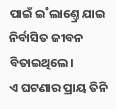ପାଇଁ ଇ˚ଲାଣ୍ତ୍ରେ ଯାଇ ନିର୍ବାସିତ ଜୀବନ ବିତାଇଥିଲେ।
ଏ ଘଟଣାର ପ୍ରାୟ ତିନି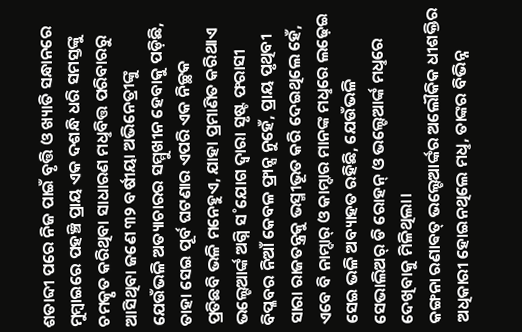ଶତାବ୍ଦୀ ପରେ ନିଜ ପାଇଁ ବୃତ୍ତି ଓ ଖ୍ୟାତି ସନ୍ଧାନରେ ମୁମ୍ବାଇରେ ପହଞ୍ଚି ପ୍ରାୟ ଏକ ଦଶନ୍ଧି ଧରି ସମସ୍ତଙ୍କୁ ଚମତ୍କୃତ କରିଥିବା ସାଧାରଣ ମଧୢବିତ୍ତ ପରିବାରରୁ ଆସିଥିବା ଜଣେ ୩୨ ବର୍ଷୀୟା ଅଭିନେତ୍ରୀଙ୍କୁ ଯେଉଁଭଳି ଅତ୍ୟାଚାରର ସମ୍ମୁଖୀନ ହେବାକୁ ପଡ଼ିଛି, ତାହା ସେଇ ପୂର୍ବ ଘଟଣାର ଏପରି ଏକ ନିଚ୍ଛକ ପ୍ରତିଛବି ଭଳି ମନେହୁଏ, ଯାହା ପ୍ରମାଣିତ କରିଥାଏ ଭଲ୍ଟେଆର୍ଙ୍କ ଅଗ୍ନି ସ˚ଯୋଗ ଦ୍ବାରା ସୃଷ୍ଟ ଫରାସୀ ବିପ୍ଳବର ନିଆଁ କେବଳ ଫ୍ରାନ୍ସ ନୁହେଁ, ପ୍ରାୟ ପୃଥିବୀ ସାରା ରାଜତନ୍ତ୍ରକୁ ଭସ୍ମୀଭୂତ କରି ଦେଇଥିଲେ ହେଁ, ଏବେ ବି ନାମ୍ଦାର୍ ଓ କାମ୍ଦାର ମାନଙ୍କ ମଧୢରେ ଲଢ଼େଇ ସେଇ ଭଳି ଅବ୍ୟାହତ ରହିଛି, ଯେଉଁଭଳି ସେଭାଲିଅର୍ ଡି ରୋହନ୍ ଓ ଭଲ୍ଟେଆର୍ଙ୍କ ମଧୢରେ ଦେଖିବାକୁ ମିଳିଥିଲା।
କଙ୍ଗନା ରଣାଵତ୍ ଭଲ୍ଟେଆର୍ଙ୍କର ଅଲୌକିକ ଧୀଶକ୍ତିର ଅଧିକାରୀ ହୋଇନଥିଲେ ମଧୢ, ତାଙ୍କର ବିଭିନ୍ନ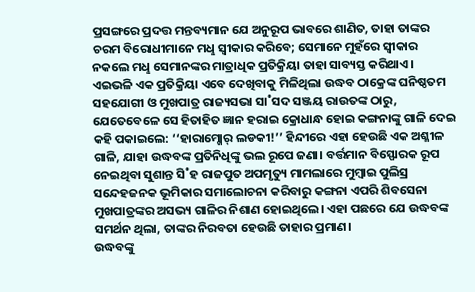ପ୍ରସଙ୍ଗରେ ପ୍ରଦତ୍ତ ମନ୍ତବ୍ୟମାନ ଯେ ଅନୁରୂପ ଭାବରେ ଶାଣିତ, ତାହା ତାଙ୍କର ଚରମ ବିରୋଧୀମାନେ ମଧୢ ସ୍ବୀକାର କରିବେ; ସେମାନେ ମୁହଁରେ ସ୍ବୀକାର ନକଲେ ମଧୢ ସେମାନଙ୍କର ମାତ୍ରାଧିକ ପ୍ରତିକ୍ରିୟା ତାହା ସାବ୍ୟସ୍ତ କରିଥାଏ। ଏଇଭଳି ଏକ ପ୍ରତିକ୍ରିୟା ଏବେ ଦେଖିବାକୁ ମିଳିଥିଲା ଉଦ୍ଧବ ଠାକ୍ରେଙ୍କ ଘନିଷ୍ଠତମ ସହଯୋଗୀ ଓ ମୁଖପାତ୍ର ରାଜ୍ୟସଭା ସା˚ସଦ ସଞ୍ଜୟ ରାଉତଙ୍କ ଠାରୁ, ଯେତେବେଳେ ସେ ହିତାହିତ ଜ୍ଞାନ ହରାଇ କ୍ରୋଧାନ୍ଧ ହୋଇ କଙ୍ଗନାଙ୍କୁ ଗାଳି ଦେଇ କହି ପକାଇଲେ: ‘‘ହାରାମ୍ଖୋର୍ ଲଡକୀ!’’ ହିନ୍ଦୀରେ ଏହା ହେଉଛି ଏକ ଅଶ୍ଳୀଳ ଗାଳି, ଯାହା ଉଦ୍ଧବଙ୍କ ପ୍ରତିନିଧିଙ୍କୁ ଭଲ ରୂପେ ଜଣା। ବର୍ତ୍ତମାନ ବିସ୍ଫୋରକ ରୂପ ନେଇଥିବା ସୁଶାନ୍ତ ସି˚ହ ରାଜପୁତ ଅପମୃତ୍ୟୁ ମାମଲାରେ ମୁମ୍ବାଇ ପୁଲିସ୍ର ସନ୍ଦେହଜନକ ଭୂମିକାର ସମାଲୋଚନା କରିବାରୁ କଙ୍ଗନା ଏପରି ଶିବସେନା ମୁଖପାତ୍ରଙ୍କର ଅସଭ୍ୟ ଗାଳିର ନିଶାଣ ହୋଇଥିଲେ। ଏହା ପଛରେ ଯେ ଉଦ୍ଧବଙ୍କ ସମର୍ଥନ ଥିଲା, ତାଙ୍କର ନିରବତା ହେଉଛି ତାହାର ପ୍ରମାଣ।
ଉଦ୍ଧବଙ୍କୁ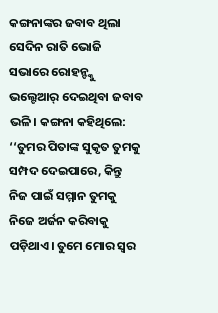କଙ୍ଗନାଙ୍କର ଜବାବ ଥିଲା ସେଦିନ ରାତି ଭୋଜି ସଭାରେ ରୋହନ୍ଙ୍କୁ ଭଲ୍ଟେଆର୍ ଦେଇଥିବା ଜବାବ ଭଳି। କଙ୍ଗନା କହିଥିଲେ: ‘‘ତୁମର ପିତାଙ୍କ ସୁକୃତ ତୁମକୁ ସମ୍ପଦ ଦେଇପାରେ, କିନ୍ତୁ ନିଜ ପାଇଁ ସମ୍ମାନ ତୁମକୁ ନିଜେ ଅର୍ଜନ କରିବାକୁ ପଡ଼ିଥାଏ। ତୁମେ ମୋର ସ୍ବର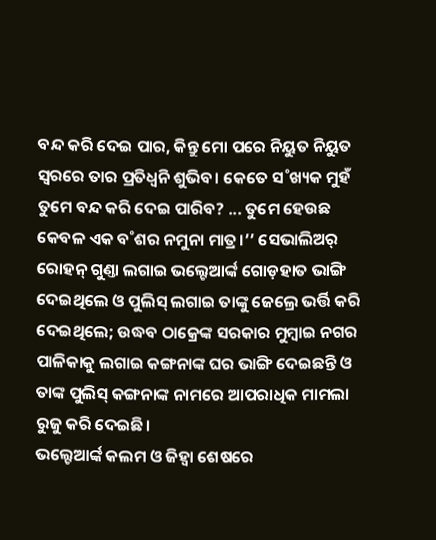ବନ୍ଦ କରି ଦେଇ ପାର, କିନ୍ତୁ ମୋ ପରେ ନିୟୁତ ନିୟୁତ ସ୍ବରରେ ତାର ପ୍ରତିଧ୍ବନି ଶୁଭିବ। କେତେ ସ˚ଖ୍ୟକ ମୁହଁ ତୁମେ ବନ୍ଦ କରି ଦେଇ ପାରିବ? ... ତୁମେ ହେଉଛ କେବଳ ଏକ ବ˚ଶର ନମୁନା ମାତ୍ର।’’ ସେଭାଲିଅର୍ ରୋହନ୍ ଗୁଣ୍ତା ଲଗାଇ ଭଲ୍ଟେଆର୍ଙ୍କ ଗୋଡ଼ହାତ ଭାଙ୍ଗି ଦେଇଥିଲେ ଓ ପୁଲିସ୍ ଲଗାଇ ତାଙ୍କୁ ଜେଲ୍ରେ ଭର୍ତ୍ତି କରି ଦେଇଥିଲେ; ଉଦ୍ଧବ ଠାକ୍ରେଙ୍କ ସରକାର ମୁମ୍ବାଇ ନଗର ପାଳିକାକୁ ଲଗାଇ କଙ୍ଗନାଙ୍କ ଘର ଭାଙ୍ଗି ଦେଇଛନ୍ତି ଓ ତାଙ୍କ ପୁଲିସ୍ କଙ୍ଗନାଙ୍କ ନାମରେ ଆପରାଧିକ ମାମଲା ରୁଜୁ କରି ଦେଇଛି।
ଭଲ୍ଟେଆର୍ଙ୍କ କଲମ ଓ ଜିହ୍ବା ଶେଷରେ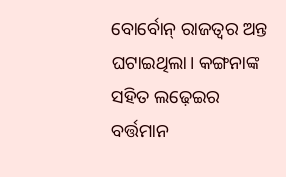ବୋର୍ବୋନ୍ ରାଜତ୍ବର ଅନ୍ତ ଘଟାଇଥିଲା। କଙ୍ଗନାଙ୍କ ସହିତ ଲଢ଼େଇର ବର୍ତ୍ତମାନ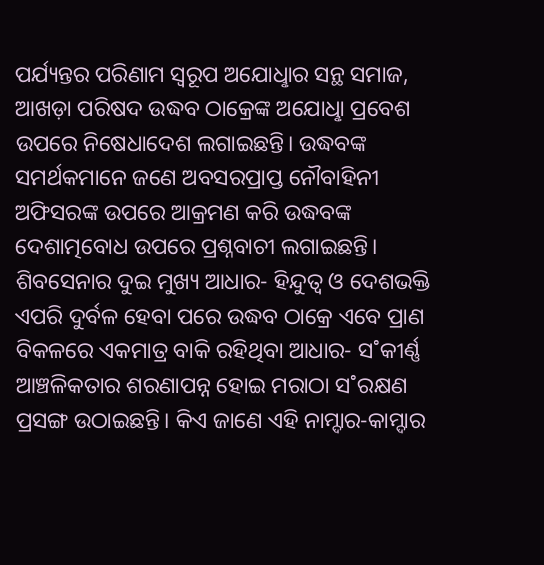ପର୍ଯ୍ୟନ୍ତର ପରିଣାମ ସ୍ବରୂପ ଅଯୋଧୢାର ସନ୍ଥ ସମାଜ, ଆଖଡ଼ା ପରିଷଦ ଉଦ୍ଧବ ଠାକ୍ରେଙ୍କ ଅଯୋଧୢା ପ୍ରବେଶ ଉପରେ ନିଷେଧାଦେଶ ଲଗାଇଛନ୍ତି। ଉଦ୍ଧବଙ୍କ ସମର୍ଥକମାନେ ଜଣେ ଅବସରପ୍ରାପ୍ତ ନୌବାହିନୀ ଅଫିସରଙ୍କ ଉପରେ ଆକ୍ରମଣ କରି ଉଦ୍ଧବଙ୍କ ଦେଶାତ୍ମବୋଧ ଉପରେ ପ୍ରଶ୍ନବାଚୀ ଲଗାଇଛନ୍ତି। ଶିବସେନାର ଦୁଇ ମୁଖ୍ୟ ଆଧାର- ହିନ୍ଦୁତ୍ବ ଓ ଦେଶଭକ୍ତି ଏପରି ଦୁର୍ବଳ ହେବା ପରେ ଉଦ୍ଧବ ଠାକ୍ରେ ଏବେ ପ୍ରାଣ ବିକଳରେ ଏକମାତ୍ର ବାକି ରହିଥିବା ଆଧାର- ସ˚କୀର୍ଣ୍ଣ ଆଞ୍ଚଳିକତାର ଶରଣାପନ୍ନ ହୋଇ ମରାଠା ସ˚ରକ୍ଷଣ ପ୍ରସଙ୍ଗ ଉଠାଇଛନ୍ତି। କିଏ ଜାଣେ ଏହି ନାମ୍ଦାର-କାମ୍ଦାର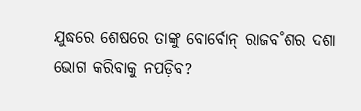ଯୁଦ୍ଧରେ ଶେଷରେ ତାଙ୍କୁ ବୋର୍ବୋନ୍ ରାଜବ˚ଶର ଦଶା ଭୋଗ କରିବାକୁ ନପଡ଼ିବ?